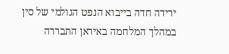ירידה חדה בייבוא הנפט הגולמי של סין במהלך המלחמה באיראן התבררה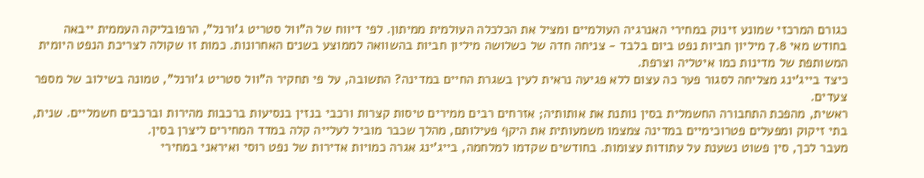כגורם המרכזי שמונע זינוק במחירי האנרגיה העולמיים ומציל את הכלכלה העולמית ממיתון. לפי דיווח של ה"וול סטריט ג'ורנל", הרפובליקה העממית ייבאה בחודש מאי 7.8 מיליון חביות נפט ביום בלבד - צניחה חדה של כשלושה מיליון חביות בהשוואה לממוצע בשנים האחרונות. כמות זו שקולה לצריכת הנפט היומית המשותפת של מדינות כמו איטליה וצרפת.
כיצד בייג'ינג מצליחה לסגור פער כה עצום ללא פגיעה נראית לעין בשגרת החיים במדינה? התשובה, על פי תחקיר ה"וול סטריט ג'ורנל", טמונה בשילוב של מספר צעדים.
ראשית, מהפכת התחבורה החשמלית בסין נותנת את אותותיה; אזרחים רבים ממירים טיסות קצרות ורכבי בנזין בנסיעות ברכבות מהירות וברכבים חשמליים. שנית, בתי זיקוק ומפעלים פטרוכימיים במדינה צמצמו משמעותית את היקף פעילותם, מהלך שכבר מוביל לעלייה קלה במדד המחירים ליצרן בסין.
מעבר לכך, סין פשוט נשענת על עתודות עצומות. בחודשים שקדמו למלחמה, בייג'ינג אגרה כמויות אדירות של נפט רוסי ואיראני במחירי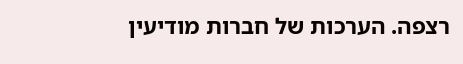רצפה. הערכות של חברות מודיעין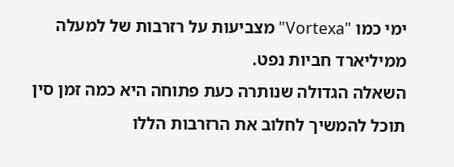ימי כמו "Vortexa" מצביעות על רזרבות של למעלה ממיליארד חביות נפט.
השאלה הגדולה שנותרה כעת פתוחה היא כמה זמן סין תוכל להמשיך לחלוב את הרזרבות הללו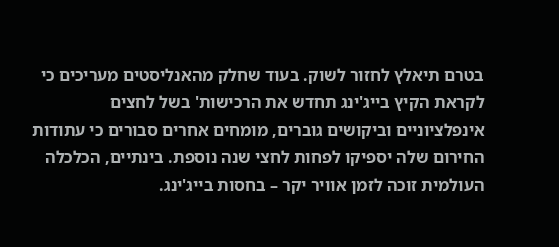בטרם תיאלץ לחזור לשוק. בעוד שחלק מהאנליסטים מעריכים כי לקראת הקיץ בייג'ינג תחדש את הרכישות' בשל לחצים אינפלציוניים וביקושים גוברים, מומחים אחרים סבורים כי עתודות החירום שלה יספיקו לפחות לחצי שנה נוספת. בינתיים, הכלכלה העולמית זוכה לזמן אוויר יקר – בחסות בייג'ינג.